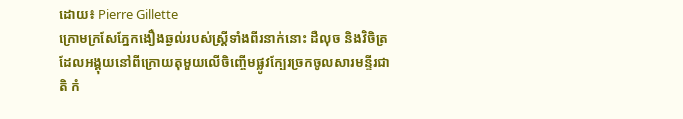ដោយ៖ Pierre Gillette
ក្រោមក្រសែភ្នែកងឿងឆ្ងល់របស់ស្ត្រីទាំងពីរនាក់នោះ ដឺលុច និងវិចិត្រ ដែលអង្គុយនៅពីក្រោយតុមួយលើចិញ្ចើមផ្លូវក្បែរច្រកចូលសារមន្ទីរជាតិ កំ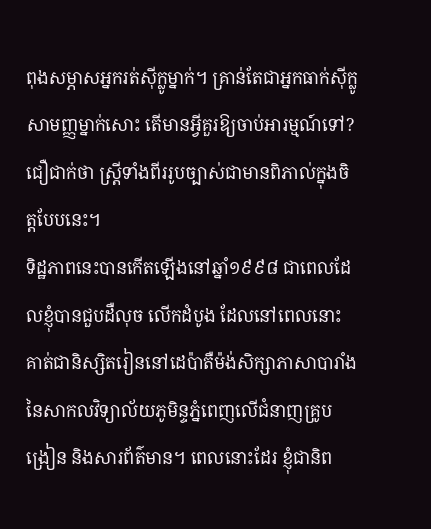ពុងសម្ភាសអ្នករត់ស៊ីក្លូម្នាក់។ គ្រាន់តែជាអ្នកធាក់ស៊ីក្លូសាមញ្ញម្នាក់សោះ តើមានអ្វីគួរឱ្យចាប់អារម្មណ៍ទៅ? ជឿជាក់ថា ស្ត្រីទាំងពីររូបច្បាស់ជាមានពិភាល់ក្នុងចិត្តបែបនេះ។
ទិដ្ឋភាពនេះបានកើតឡើងនៅឆ្នាំ១៩៩៨ ជាពេលដែលខ្ញុំបានជួបដឺលុច លើកដំបូង ដែលនៅពេលនោះ គាត់ជានិស្សិតរៀននៅដេប៉ាតឺម៉ង់សិក្សាភាសាបារាំងនៃសាកលវិទ្យាល័យភូមិន្ទភ្នំពេញលើជំនាញគ្រូបង្រៀន និងសារព័ត៌មាន។ ពេលនោះដែរ ខ្ញុំជានិព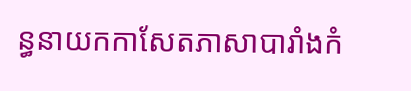ន្ធនាយកកាសែតភាសាបារាំងកំ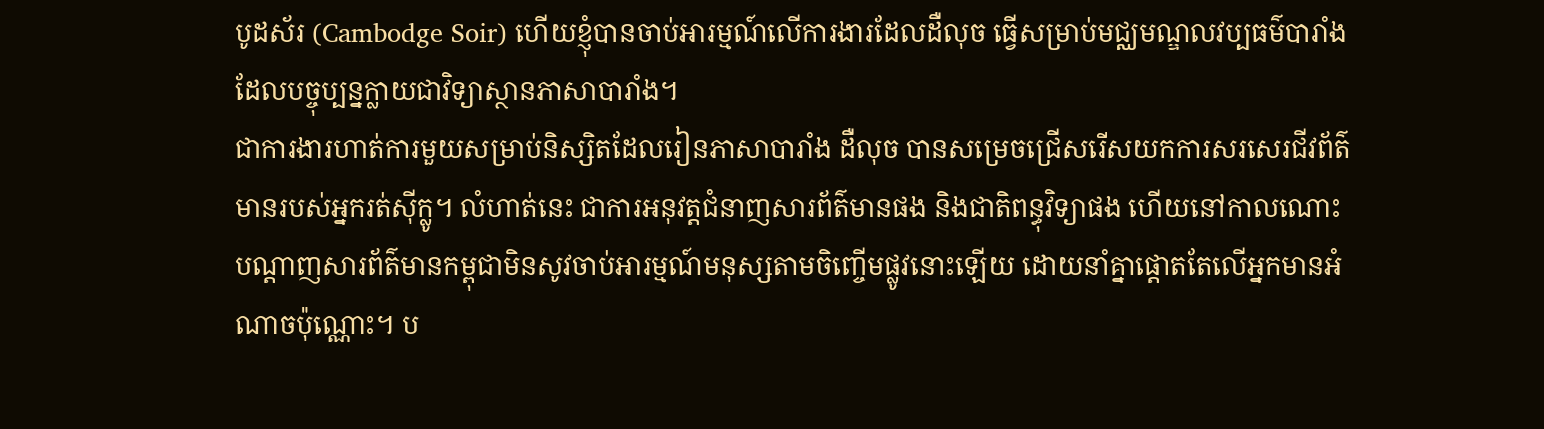បូដស័រ (Cambodge Soir) ហើយខ្ញុំបានចាប់អារម្មណ៍លើការងារដែលដឺលុច ធ្វើសម្រាប់មជ្ឈមណ្ឌលវប្បធម៌បារាំង ដែលបច្ចុប្បន្នក្លាយជាវិទ្យាស្ថានភាសាបារាំង។
ជាការងារហាត់ការមួយសម្រាប់និស្សិតដែលរៀនភាសាបារាំង ដឺលុច បានសម្រេចជ្រើសរើសយកការសរសេរជីវព័ត៌មានរបស់អ្នករត់ស៊ីក្លូ។ លំហាត់នេះ ជាការអនុវត្តជំនាញសារព័ត៌មានផង និងជាតិពន្ធុវិទ្យាផង ហើយនៅកាលណោះ បណ្តាញសារព័ត៌មានកម្ពុជាមិនសូវចាប់អារម្មណ៍មនុស្សតាមចិញ្ចើមផ្លូវនោះឡើយ ដោយនាំគ្នាផ្តោតតែលើអ្នកមានអំណាចប៉ុណ្ណោះ។ ប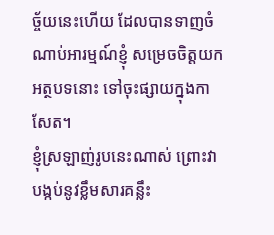ច្ច័យនេះហើយ ដែលបានទាញចំណាប់អារម្មណ៍ខ្ញុំ សម្រេចចិត្តយកអត្ថបទនោះ ទៅចុះផ្សាយក្នុងកាសែត។
ខ្ញុំស្រឡាញ់រូបនេះណាស់ ព្រោះវាបង្កប់នូវខ្លឹមសារគន្លឹះ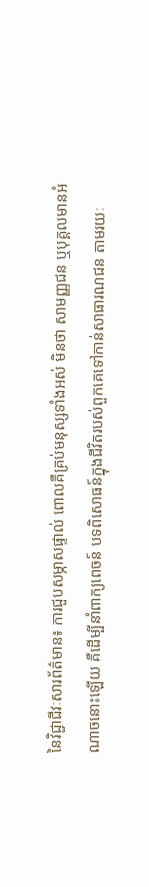នៃវិជ្ជាជីវៈសារព័ត៌មាន៖ ការជួបសម្ភាសផ្ទាល់ ពោលគឺគ្រប់មនុស្សទាំងអស់ មិនថា សាមញ្ញជន ឬបុគ្គលមានអំណាចនោះឡើយ គឺដើម្បីនាំពាក្យពេចន៍ បទពិសោធន៍ក្នុងជីវិតរបស់ពួកគេទៅកាន់សាធារណជន តាមរយៈ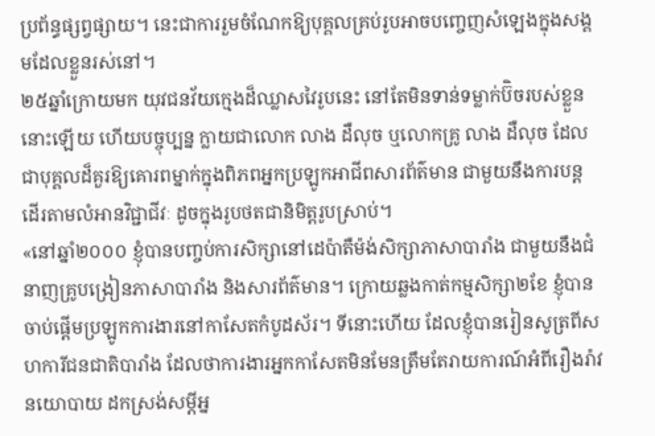ប្រព័ន្ធផ្សព្វផ្សាយ។ នេះជាការរួមចំណែកឱ្យបុគ្គលគ្រប់រូបអាចបញ្ចេញសំឡេងក្នុងសង្គមដែលខ្លួនរស់នៅ។
២៥ឆ្នាំក្រោយមក យុវជនវ័យក្មេងដ៏ឈ្លាសវៃរូបនេះ នៅតែមិនទាន់ទម្លាក់ប៊ិចរបស់ខ្លួននោះឡើយ ហើយបច្ចុប្បន្ន ក្លាយជាលោក លាង ដឺលុច ឬលោកគ្រូ លាង ដឺលុច ដែលជាបុគ្គលដ៏គួរឱ្យគោរពម្នាក់ក្នុងពិភពអ្នកប្រឡូកអាជីពសារព័ត៌មាន ជាមួយនឹងការបន្តដើរតាមលំអានវិជ្ជាជីវៈ ដូចក្នុងរូបថតជានិមិត្តរូបស្រាប់។
«នៅឆ្នាំ២០០០ ខ្ញុំបានបញ្ចប់ការសិក្សានៅដេប៉ាតឺម៉ង់សិក្សាភាសាបារាំង ជាមួយនឹងជំនាញគ្រូបង្រៀនភាសាបារាំង និងសារព័ត៌មាន។ ក្រោយឆ្លងកាត់កម្មសិក្សា២ខែ ខ្ញុំបានចាប់ផ្តើមប្រឡូកការងារនៅកាសែតកំបូដស័រ។ ទីនោះហើយ ដែលខ្ញុំបានរៀនសូត្រពីសហការីជនជាតិបារាំង ដែលថាការងារអ្នកកាសែតមិនមែនត្រឹមតែរាយការណ៍អំពីរឿងរ៉ាវនយោបាយ ដកស្រង់សម្តីអ្ន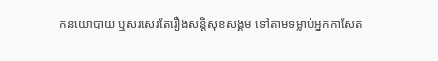កនយោបាយ ឬសរសេរតែរឿងសន្តិសុខសង្គម ទៅតាមទម្លាប់អ្នកកាសែត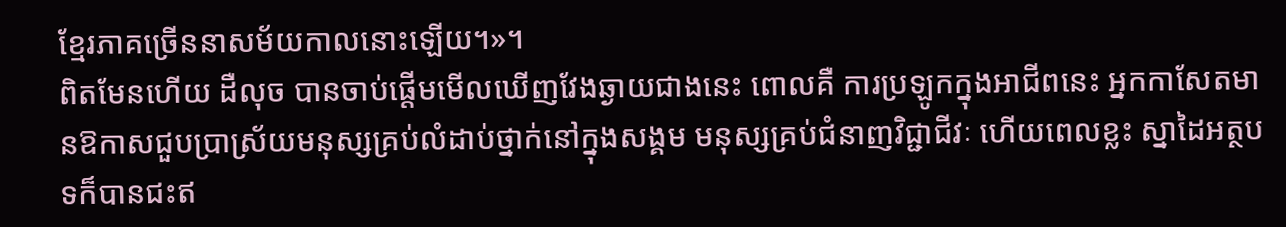ខ្មែរភាគច្រើននាសម័យកាលនោះឡើយ។»។
ពិតមែនហើយ ដឺលុច បានចាប់ផ្តើមមើលឃើញវែងឆ្ងាយជាងនេះ ពោលគឺ ការប្រឡូកក្នុងអាជីពនេះ អ្នកកាសែតមានឱកាសជួបប្រាស្រ័យមនុស្សគ្រប់លំដាប់ថ្នាក់នៅក្នុងសង្គម មនុស្សគ្រប់ជំនាញវិជ្ជាជីវៈ ហើយពេលខ្លះ ស្នាដៃអត្ថបទក៏បានជះឥ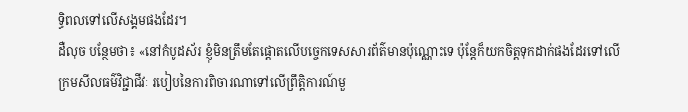ទ្ធិពលទៅលើសង្គមផងដែរ។
ដឺលុច បន្ថែមថា៖ «នៅកំបូដស័រ ខ្ញុំមិនត្រឹមតែផ្តោតលើបច្ចេកទេសសារព័ត៌មានប៉ុណ្ណោះទេ ប៉ុន្តែក៏យកចិត្តទុកដាក់ផងដែរទៅលើក្រមសីលធម៌វិជ្ជាជីវៈ របៀបនៃការពិចារណាទៅលើព្រឹត្តិការណ៍មួ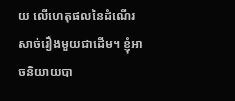យ លើហេតុផលនៃដំណើរសាច់រឿងមួយជាដើម។ ខ្ញុំអាចនិយាយបា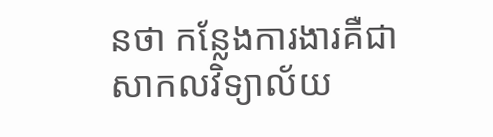នថា កន្លែងការងារគឺជាសាកលវិទ្យាល័យ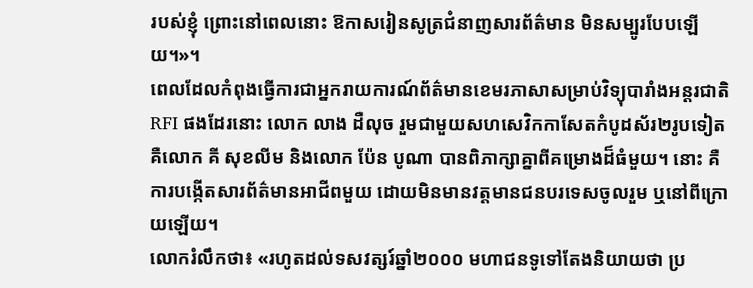របស់ខ្ញុំ ព្រោះនៅពេលនោះ ឱកាសរៀនសូត្រជំនាញសារព័ត៌មាន មិនសម្បូរបែបឡើយ។»។
ពេលដែលកំពុងធ្វើការជាអ្នករាយការណ៍ព័ត៌មានខេមរភាសាសម្រាប់វិទ្យុបារាំងអន្តរជាតិ RFI ផងដែរនោះ លោក លាង ដឺលុច រួមជាមួយសហសេវិកកាសែតកំបូដស័រ២រូបទៀត គឺលោក គី សុខលីម និងលោក ប៉ែន បូណា បានពិភាក្សាគ្នាពីគម្រោងដ៏ធំមួយ។ នោះ គឺការបង្កើតសារព័ត៌មានអាជីពមួយ ដោយមិនមានវត្តមានជនបរទេសចូលរួម ឬនៅពីក្រោយឡើយ។
លោករំលឹកថា៖ «រហូតដល់ទសវត្សរ៍ឆ្នាំ២០០០ មហាជនទូទៅតែងនិយាយថា ប្រ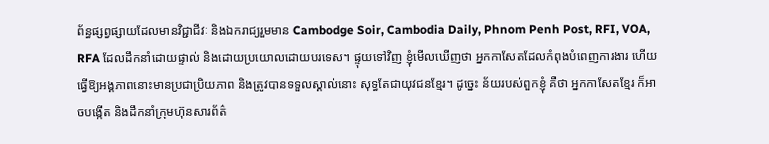ព័ន្ធផ្សព្វផ្សាយដែលមានវិជ្ជាជីវៈ និងឯករាជ្យរួមមាន Cambodge Soir, Cambodia Daily, Phnom Penh Post, RFI, VOA, RFA ដែលដឹកនាំដោយផ្ទាល់ និងដោយប្រយោលដោយបរទេស។ ផ្ទុយទៅវិញ ខ្ញុំមើលឃើញថា អ្នកកាសែតដែលកំពុងបំពេញការងារ ហើយធ្វើឱ្យអង្គភាពនោះមានប្រជាប្រិយភាព និងត្រូវបានទទួលស្គាល់នោះ សុទ្ធតែជាយុវជនខ្មែរ។ ដូច្នេះ ន័យរបស់ពួកខ្ញុំ គឺថា អ្នកកាសែតខ្មែរ ក៏អាចបង្កើត និងដឹកនាំក្រុមហ៊ុនសារព័ត៌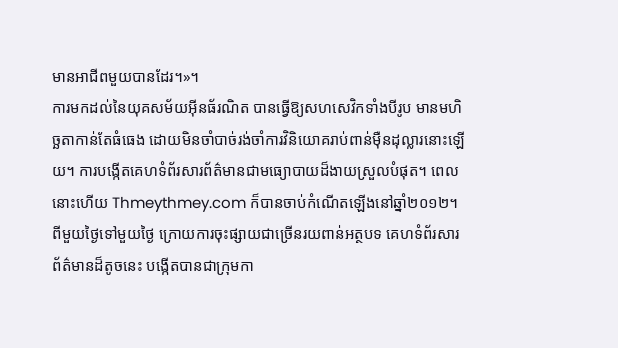មានអាជីពមួយបានដែរ។»។
ការមកដល់នៃយុគសម័យអ៊ីនធ័រណិត បានធ្វើឱ្យសហសេវិកទាំងបីរូប មានមហិច្ឆតាកាន់តែធំធេង ដោយមិនចាំបាច់រង់ចាំការវិនិយោគរាប់ពាន់ម៉ឺនដុល្លារនោះឡើយ។ ការបង្កើតគេហទំព័រសារព័ត៌មានជាមធ្យោបាយដ៏ងាយស្រួលបំផុត។ ពេលនោះហើយ Thmeythmey.com ក៏បានចាប់កំណើតឡើងនៅឆ្នាំ២០១២។
ពីមួយថ្ងៃទៅមួយថ្ងៃ ក្រោយការចុះផ្សាយជាច្រើនរយពាន់អត្ថបទ គេហទំព័រសារព័ត៌មានដ៏តូចនេះ បង្កើតបានជាក្រុមកា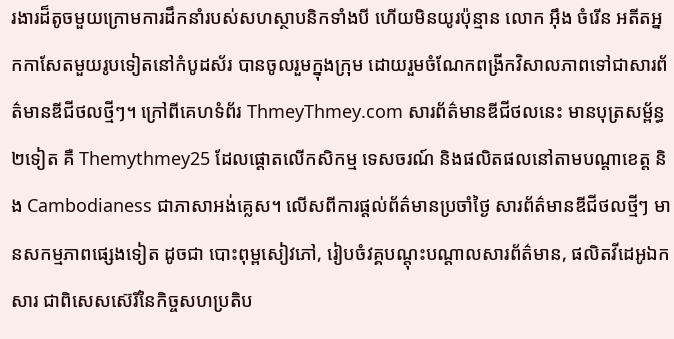រងារដ៏តូចមួយក្រោមការដឹកនាំរបស់សហស្ថាបនិកទាំងបី ហើយមិនយូរប៉ុន្មាន លោក អ៊ឹង ចំរើន អតីតអ្នកកាសែតមួយរូបទៀតនៅកំបូដស័រ បានចូលរួមក្នុងក្រុម ដោយរួមចំណែកពង្រីកវិសាលភាពទៅជាសារព័ត៌មានឌីជីថលថ្មីៗ។ ក្រៅពីគេហទំព័រ ThmeyThmey.com សារព័ត៌មានឌីជីថលនេះ មានបុត្រសម្ព័ន្ធ២ទៀត គឺ Themythmey25 ដែលផ្តោតលើកសិកម្ម ទេសចរណ៍ និងផលិតផលនៅតាមបណ្តាខេត្ត និង Cambodianess ជាភាសាអង់គ្លេស។ លើសពីការផ្តល់ព័ត៌មានប្រចាំថ្ងៃ សារព័ត៌មានឌីជីថលថ្មីៗ មានសកម្មភាពផ្សេងទៀត ដូចជា បោះពុម្ពសៀវភៅ, រៀបចំវគ្គបណ្តុះបណ្តាលសារព័ត៌មាន, ផលិតវីដេអូឯកសារ ជាពិសេសស៊េរីនៃកិច្ចសហប្រតិប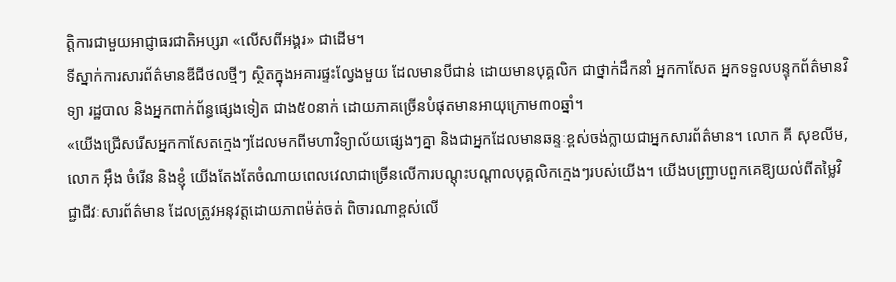ត្តិការជាមួយអាជ្ញាធរជាតិអប្សរា «លើសពីអង្គរ» ជាដើម។
ទីស្នាក់ការសារព័ត៌មានឌីជីថលថ្មីៗ ស្ថិតក្នុងអគារផ្ទះល្វែងមួយ ដែលមានបីជាន់ ដោយមានបុគ្គលិក ជាថ្នាក់ដឹកនាំ អ្នកកាសែត អ្នកទទួលបន្ទុកព័ត៌មានវិទ្យា រដ្ឋបាល និងអ្នកពាក់ព័ន្ធផ្សេងទៀត ជាង៥០នាក់ ដោយភាគច្រើនបំផុតមានអាយុក្រោម៣០ឆ្នាំ។
«យើងជ្រើសរើសអ្នកកាសែតក្មេងៗដែលមកពីមហាវិទ្យាល័យផ្សេងៗគ្នា និងជាអ្នកដែលមានឆន្ទៈខ្ពស់ចង់ក្លាយជាអ្នកសារព័ត៌មាន។ លោក គី សុខលីម, លោក អ៊ឹង ចំរើន និងខ្ញុំ យើងតែងតែចំណាយពេលវេលាជាច្រើនលើការបណ្តុះបណ្តាលបុគ្គលិកក្មេងៗរបស់យើង។ យើងបញ្ជ្រាបពួកគេឱ្យយល់ពីតម្លៃវិជ្ជាជីវៈសារព័ត៌មាន ដែលត្រូវអនុវត្តដោយភាពម៉ត់ចត់ ពិចារណាខ្ពស់លើ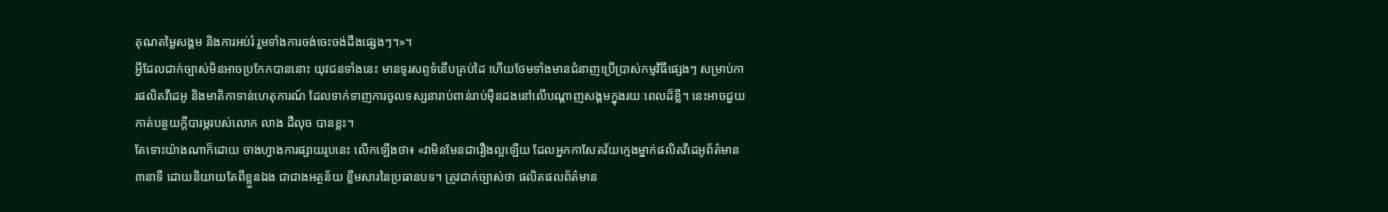គុណតម្លៃសង្គម និងការអប់រំ រួមទាំងការចង់ចេះចង់ដឹងផ្សេងៗ។»។
អ្វីដែលជាក់ច្បាស់មិនអាចប្រកែកបាននោះ យុវជនទាំងនេះ មានទូរសព្ទទំនើបគ្រប់ដៃ ហើយថែមទាំងមានជំនាញប្រើប្រាស់កម្មវិធីផ្សេងៗ សម្រាប់ការផលិតវីដេអូ និងមាតិកាទាន់ហេតុការណ៍ ដែលទាក់ទាញការចូលទស្សនារាប់ពាន់រាប់ម៉ឺនដងនៅលើបណ្តាញសង្គមក្នុងរយៈពេលដ៏ខ្លី។ នេះអាចជួយកាត់បន្ថយក្តីបារម្ភរបស់លោក លាង ដឺលុច បានខ្លះ។
តែទោះយ៉ាងណាក៏ដោយ ចាងហ្វាងការផ្សាយរូបនេះ លើកឡើងថា៖ «វាមិនមែនជារឿងល្អឡើយ ដែលអ្នកកាសែតវ័យក្មេងម្នាក់ផលិតវីដេអូព័ត៌មាន៣នាទី ដោយនិយាយតែពីខ្លួនឯង ជាជាងអត្ថន័យ ខ្លឹមសារនៃប្រធានបទ។ ត្រូវជាក់ច្បាស់ថា ផលិតផលព័ត៌មាន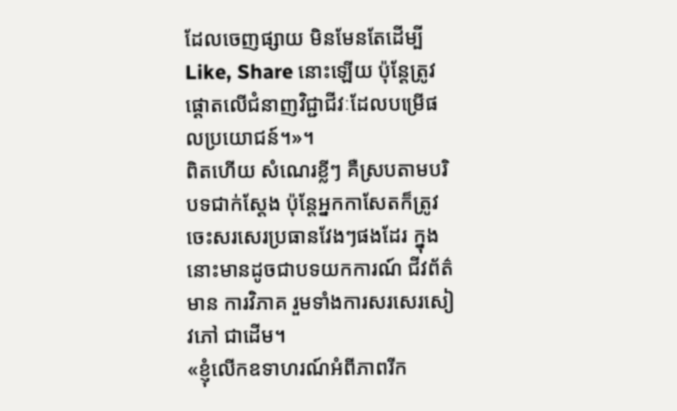ដែលចេញផ្សាយ មិនមែនតែដើម្បី Like, Share នោះឡើយ ប៉ុន្តែត្រូវផ្តោតលើជំនាញវិជ្ជាជីវៈដែលបម្រើផលប្រយោជន៍។»។
ពិតហើយ សំណេរខ្លីៗ គឺស្របតាមបរិបទជាក់ស្តែង ប៉ុន្តែអ្នកកាសែតក៏ត្រូវចេះសរសេរប្រធានវែងៗផងដែរ ក្នុងនោះមានដូចជាបទយកការណ៍ ជីវព័ត៌មាន ការវិភាគ រួមទាំងការសរសេរសៀវភៅ ជាដើម។
«ខ្ញុំលើកឧទាហរណ៍អំពីភាពរីក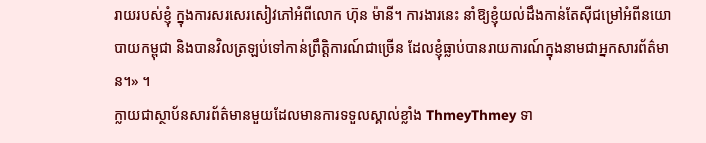រាយរបស់ខ្ញុំ ក្នុងការសរសេរសៀវភៅអំពីលោក ហ៊ុន ម៉ានី។ ការងារនេះ នាំឱ្យខ្ញុំយល់ដឹងកាន់តែស៊ីជម្រៅអំពីនយោបាយកម្ពុជា និងបានវិលត្រឡប់ទៅកាន់ព្រឹត្តិការណ៍ជាច្រើន ដែលខ្ញុំធ្លាប់បានរាយការណ៍ក្នុងនាមជាអ្នកសារព័ត៌មាន។» ។
ក្លាយជាស្ថាប័នសារព័ត៌មានមួយដែលមានការទទួលស្គាល់ខ្លាំង ThmeyThmey ទា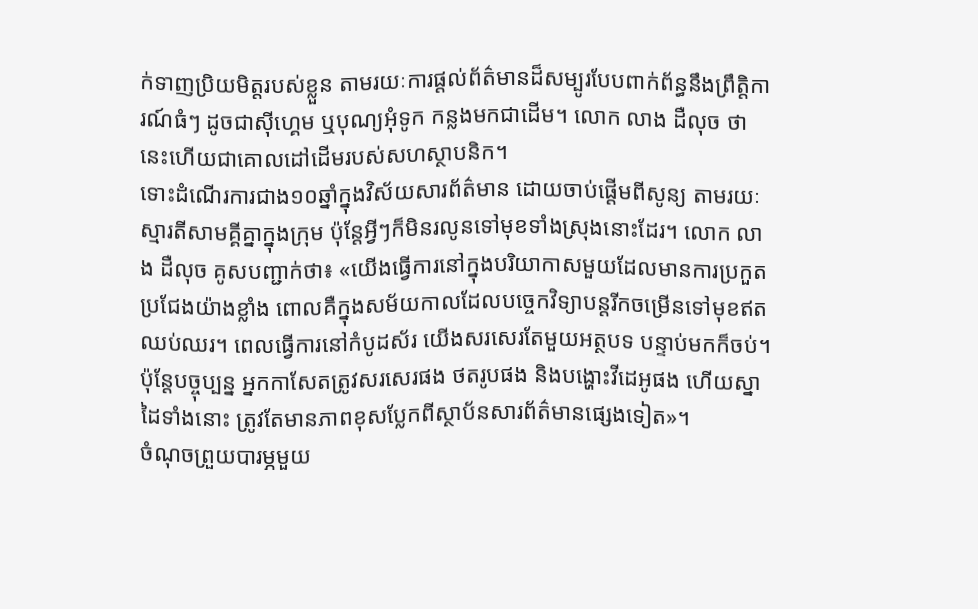ក់ទាញប្រិយមិត្តរបស់ខ្លួន តាមរយៈការផ្តល់ព័ត៌មានដ៏សម្បូរបែបពាក់ព័ន្ធនឹងព្រឹត្តិការណ៍ធំៗ ដូចជាស៊ីហ្គេម ឬបុណ្យអុំទូក កន្លងមកជាដើម។ លោក លាង ដឺលុច ថា នេះហើយជាគោលដៅដើមរបស់សហស្ថាបនិក។
ទោះដំណើរការជាង១០ឆ្នាំក្នុងវិស័យសារព័ត៌មាន ដោយចាប់ផ្តើមពីសូន្យ តាមរយៈស្មារតីសាមគ្គីគ្នាក្នុងក្រុម ប៉ុន្តែអ្វីៗក៏មិនរលូនទៅមុខទាំងស្រុងនោះដែរ។ លោក លាង ដឺលុច គូសបញ្ជាក់ថា៖ «យើងធ្វើការនៅក្នុងបរិយាកាសមួយដែលមានការប្រកួតប្រជែងយ៉ាងខ្លាំង ពោលគឺក្នុងសម័យកាលដែលបច្ចេកវិទ្យាបន្តរីកចម្រើនទៅមុខឥតឈប់ឈរ។ ពេលធ្វើការនៅកំបូដស័រ យើងសរសេរតែមួយអត្ថបទ បន្ទាប់មកក៏ចប់។ ប៉ុន្តែបច្ចុប្បន្ន អ្នកកាសែតត្រូវសរសេរផង ថតរូបផង និងបង្ហោះវីដេអូផង ហើយស្នាដៃទាំងនោះ ត្រូវតែមានភាពខុសប្លែកពីស្ថាប័នសារព័ត៌មានផ្សេងទៀត»។
ចំណុចព្រួយបារម្ភមួយ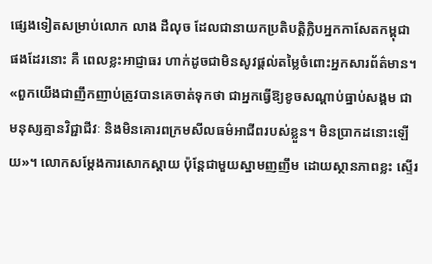ផ្សេងទៀតសម្រាប់លោក លាង ដឺលុច ដែលជានាយកប្រតិបត្តិក្លិបអ្នកកាសែតកម្ពុជា ផងដែរនោះ គឺ ពេលខ្លះអាជ្ញាធរ ហាក់ដូចជាមិនសូវផ្តល់តម្លៃចំពោះអ្នកសារព័ត៌មាន។
«ពួកយើងជាញឹកញាប់ត្រូវបានគេចាត់ទុកថា ជាអ្នកធ្វើឱ្យខូចសណ្តាប់ធ្នាប់សង្គម ជាមនុស្សគ្មានវិជ្ជាជីវៈ និងមិនគោរពក្រមសីលធម៌អាជីពរបស់ខ្លួន។ មិនប្រាកដនោះឡើយ»។ លោកសម្តែងការសោកស្តាយ ប៉ុន្តែជាមួយស្នាមញញឹម ដោយស្ថានភាពខ្លះ ស្ទើរ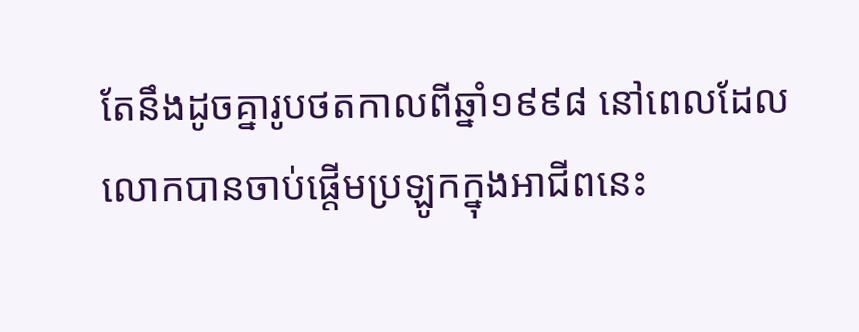តែនឹងដូចគ្នារូបថតកាលពីឆ្នាំ១៩៩៨ នៅពេលដែលលោកបានចាប់ផ្តើមប្រឡូកក្នុងអាជីពនេះ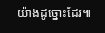យ៉ាងដូច្នោះដែរ៕